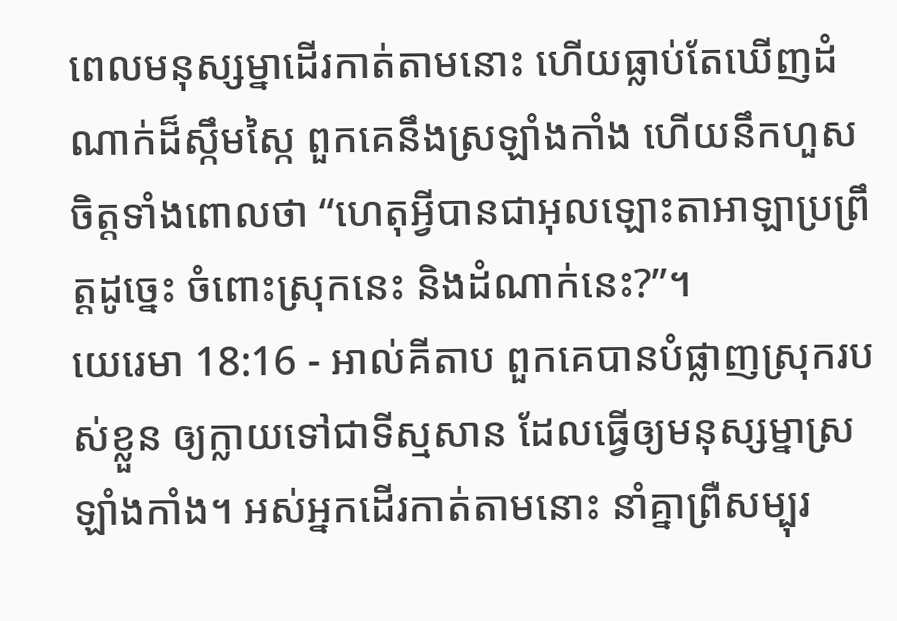ពេលមនុស្សម្នាដើរកាត់តាមនោះ ហើយធ្លាប់តែឃើញដំណាក់ដ៏ស្កឹមស្កៃ ពួកគេនឹងស្រឡាំងកាំង ហើយនឹកហួសចិត្តទាំងពោលថា “ហេតុអ្វីបានជាអុលឡោះតាអាឡាប្រព្រឹត្តដូច្នេះ ចំពោះស្រុកនេះ និងដំណាក់នេះ?”។
យេរេមា 18:16 - អាល់គីតាប ពួកគេបានបំផ្លាញស្រុករបស់ខ្លួន ឲ្យក្លាយទៅជាទីស្មសាន ដែលធ្វើឲ្យមនុស្សម្នាស្រឡាំងកាំង។ អស់អ្នកដើរកាត់តាមនោះ នាំគ្នាព្រឺសម្បុរ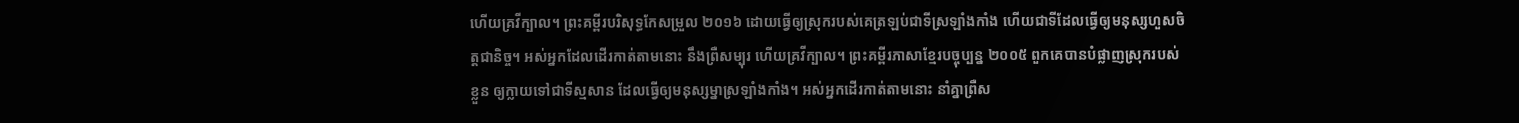ហើយគ្រវីក្បាល។ ព្រះគម្ពីរបរិសុទ្ធកែសម្រួល ២០១៦ ដោយធ្វើឲ្យស្រុករបស់គេត្រឡប់ជាទីស្រឡាំងកាំង ហើយជាទីដែលធ្វើឲ្យមនុស្សហួសចិត្តជានិច្ច។ អស់អ្នកដែលដើរកាត់តាមនោះ នឹងព្រឺសម្បុរ ហើយគ្រវីក្បាល។ ព្រះគម្ពីរភាសាខ្មែរបច្ចុប្បន្ន ២០០៥ ពួកគេបានបំផ្លាញស្រុករបស់ខ្លួន ឲ្យក្លាយទៅជាទីស្មសាន ដែលធ្វើឲ្យមនុស្សម្នាស្រឡាំងកាំង។ អស់អ្នកដើរកាត់តាមនោះ នាំគ្នាព្រឺស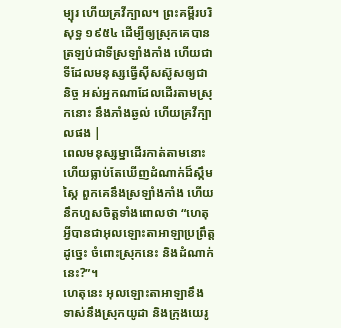ម្បុរ ហើយគ្រវីក្បាល។ ព្រះគម្ពីរបរិសុទ្ធ ១៩៥៤ ដើម្បីឲ្យស្រុកគេបានត្រឡប់ជាទីស្រឡាំងកាំង ហើយជាទីដែលមនុស្សធ្វើស៊ីសស៊ូសឲ្យជានិច្ច អស់អ្នកណាដែលដើរតាមស្រុកនោះ នឹងភាំងឆ្ងល់ ហើយគ្រវីក្បាលផង |
ពេលមនុស្សម្នាដើរកាត់តាមនោះ ហើយធ្លាប់តែឃើញដំណាក់ដ៏ស្កឹមស្កៃ ពួកគេនឹងស្រឡាំងកាំង ហើយនឹកហួសចិត្តទាំងពោលថា “ហេតុអ្វីបានជាអុលឡោះតាអាឡាប្រព្រឹត្តដូច្នេះ ចំពោះស្រុកនេះ និងដំណាក់នេះ?”។
ហេតុនេះ អុលឡោះតាអាឡាខឹងទាស់នឹងស្រុកយូដា និងក្រុងយេរូ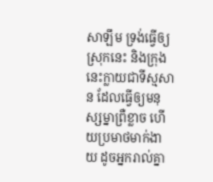សាឡឹម ទ្រង់ធ្វើឲ្យស្រុកនេះ និងក្រុងនេះក្លាយជាទីស្មសាន ដែលធ្វើឲ្យមនុស្សម្នាព្រឺខ្លាច ហើយប្រមាថមាក់ងាយ ដូចអ្នករាល់គ្នា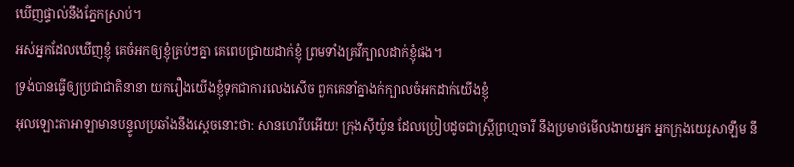ឃើញផ្ទាល់នឹងភ្នែកស្រាប់។
អស់អ្នកដែលឃើញខ្ញុំ គេចំអកឲ្យខ្ញុំគ្រប់ៗគ្នា គេពេបជ្រាយដាក់ខ្ញុំ ព្រមទាំងគ្រវីក្បាលដាក់ខ្ញុំផង។
ទ្រង់បានធ្វើឲ្យប្រជាជាតិនានា យករឿងយើងខ្ញុំទុកជាការលេងសើច ពួកគេនាំគ្នាងក់ក្បាលចំអកដាក់យើងខ្ញុំ
អុលឡោះតាអាឡាមានបន្ទូលប្រឆាំងនឹងស្ដេចនោះថា: សានហេរីបអើយ! ក្រុងស៊ីយ៉ូន ដែលប្រៀបដូចជាស្ត្រីព្រហ្មចារី នឹងប្រមាថមើលងាយអ្នក អ្នកក្រុងយេរូសាឡឹម នឹ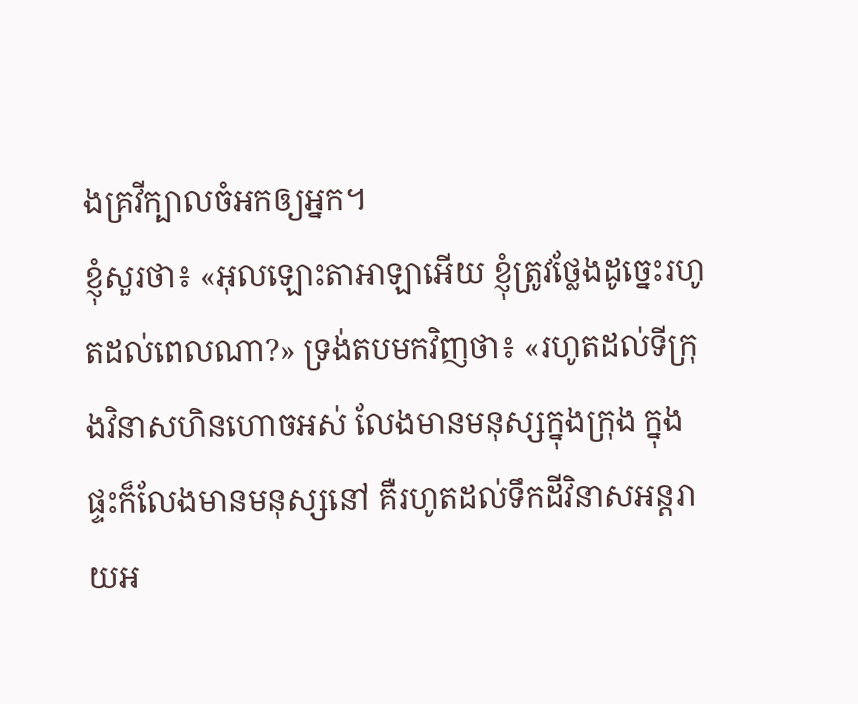ងគ្រវីក្បាលចំអកឲ្យអ្នក។
ខ្ញុំសួរថា៖ «អុលឡោះតាអាឡាអើយ ខ្ញុំត្រូវថ្លែងដូច្នេះរហូតដល់ពេលណា?» ទ្រង់តបមកវិញថា៖ «រហូតដល់ទីក្រុងវិនាសហិនហោចអស់ លែងមានមនុស្សក្នុងក្រុង ក្នុងផ្ទះក៏លែងមានមនុស្សនៅ គឺរហូតដល់ទឹកដីវិនាសអន្តរាយអ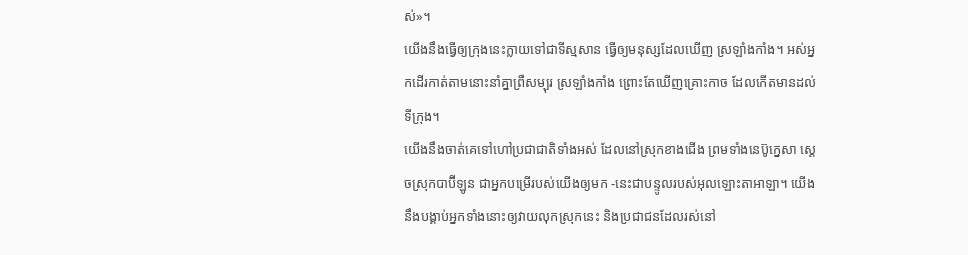ស់»។
យើងនឹងធ្វើឲ្យក្រុងនេះក្លាយទៅជាទីស្មសាន ធ្វើឲ្យមនុស្សដែលឃើញ ស្រឡាំងកាំង។ អស់អ្នកដើរកាត់តាមនោះនាំគ្នាព្រឺសម្បុរ ស្រឡាំងកាំង ព្រោះតែឃើញគ្រោះកាច ដែលកើតមានដល់ទីក្រុង។
យើងនឹងចាត់គេទៅហៅប្រជាជាតិទាំងអស់ ដែលនៅស្រុកខាងជើង ព្រមទាំងនេប៊ូក្នេសា ស្ដេចស្រុកបាប៊ីឡូន ជាអ្នកបម្រើរបស់យើងឲ្យមក -នេះជាបន្ទូលរបស់អុលឡោះតាអាឡា។ យើងនឹងបង្គាប់អ្នកទាំងនោះឲ្យវាយលុកស្រុកនេះ និងប្រជាជនដែលរស់នៅ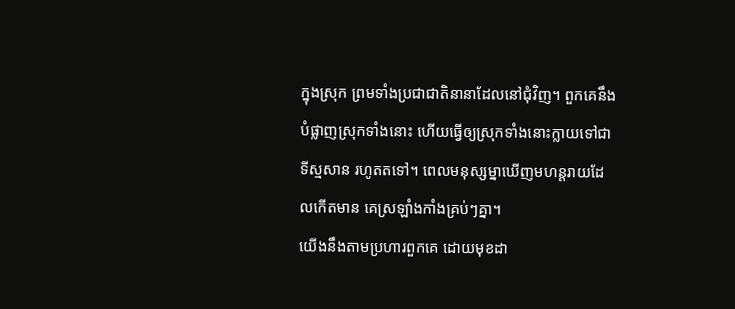ក្នុងស្រុក ព្រមទាំងប្រជាជាតិនានាដែលនៅជុំវិញ។ ពួកគេនឹងបំផ្លាញស្រុកទាំងនោះ ហើយធ្វើឲ្យស្រុកទាំងនោះក្លាយទៅជាទីស្មសាន រហូតតទៅ។ ពេលមនុស្សម្នាឃើញមហន្តរាយដែលកើតមាន គេស្រឡាំងកាំងគ្រប់ៗគ្នា។
យើងនឹងតាមប្រហារពួកគេ ដោយមុខដា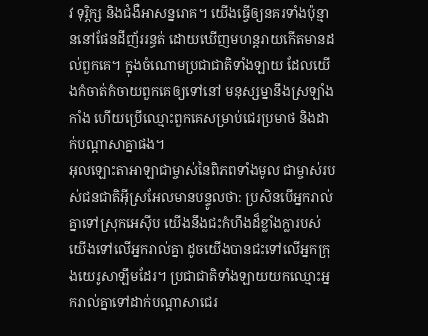វ ទុរ្ភិក្ស និងជំងឺអាសន្នរោគ។ យើងធ្វើឲ្យនគរទាំងប៉ុន្មាននៅផែនដីញ័ររន្ធត់ ដោយឃើញមហន្តរាយកើតមានដល់ពួកគេ។ ក្នុងចំណោមប្រជាជាតិទាំងឡាយ ដែលយើងកំចាត់កំចាយពួកគេឲ្យទៅនៅ មនុស្សម្នានឹងស្រឡាំងកាំង ហើយប្រើឈ្មោះពួកគេសម្រាប់ជេរប្រមាថ និងដាក់បណ្ដាសាគ្នាផង។
អុលឡោះតាអាឡាជាម្ចាស់នៃពិភពទាំងមូល ជាម្ចាស់របស់ជនជាតិអ៊ីស្រអែលមានបន្ទូលថា: ប្រសិនបើអ្នករាល់គ្នាទៅស្រុកអេស៊ីប យើងនឹងជះកំហឹងដ៏ខ្លាំងក្លារបស់យើងទៅលើអ្នករាល់គ្នា ដូចយើងបានជះទៅលើអ្នកក្រុងយេរូសាឡឹមដែរ។ ប្រជាជាតិទាំងឡាយយកឈ្មោះអ្នករាល់គ្នាទៅដាក់បណ្ដាសាជេរ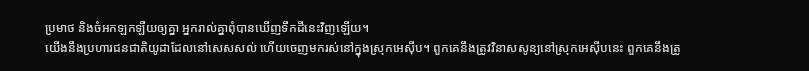ប្រមាថ និងចំអកឡកឡឺយឲ្យគ្នា អ្នករាល់គ្នាពុំបានឃើញទឹកដីនេះវិញឡើយ។
យើងនឹងប្រហារជនជាតិយូដាដែលនៅសេសសល់ ហើយចេញមករស់នៅក្នុងស្រុកអេស៊ីប។ ពួកគេនឹងត្រូវវិនាសសូន្យនៅស្រុកអេស៊ីបនេះ ពួកគេនឹងត្រូ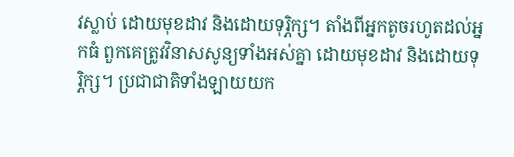វស្លាប់ ដោយមុខដាវ និងដោយទុរ្ភិក្ស។ តាំងពីអ្នកតូចរហូតដល់អ្នកធំ ពួកគេត្រូវវិនាសសូន្យទាំងអស់គ្នា ដោយមុខដាវ និងដោយទុរ្ភិក្ស។ ប្រជាជាតិទាំងឡាយយក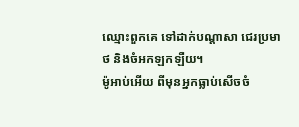ឈ្មោះពួកគេ ទៅដាក់បណ្ដាសា ជេរប្រមាថ និងចំអកឡកឡឺយ។
ម៉ូអាប់អើយ ពីមុនអ្នកធ្លាប់សើចចំ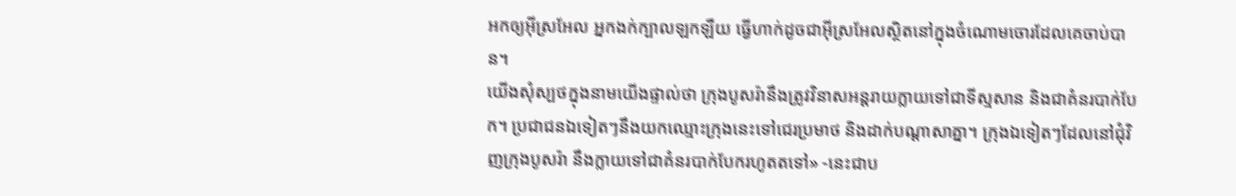អកឲ្យអ៊ីស្រអែល អ្នកងក់ក្បាលឡកឡឺយ ធ្វើហាក់ដូចជាអ៊ីស្រអែលស្ថិតនៅក្នុងចំណោមចោរដែលគេចាប់បាន។
យើងសុំស្បថក្នុងនាមយើងផ្ទាល់ថា ក្រុងបូសរ៉ានឹងត្រូវវិនាសអន្តរាយក្លាយទៅជាទីស្មសាន និងជាគំនរបាក់បែក។ ប្រជាជនឯទៀតៗនឹងយកឈ្មោះក្រុងនេះទៅជេរប្រមាថ និងដាក់បណ្ដាសាគ្នា។ ក្រុងឯទៀតៗដែលនៅជុំវិញក្រុងបូសរ៉ា នឹងក្លាយទៅជាគំនរបាក់បែករហូតតទៅ» -នេះជាប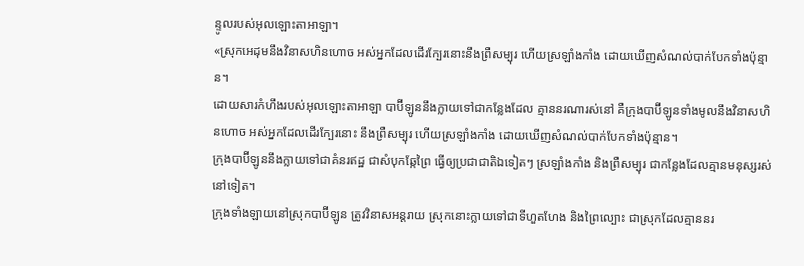ន្ទូលរបស់អុលឡោះតាអាឡា។
«ស្រុកអេដុមនឹងវិនាសហិនហោច អស់អ្នកដែលដើរក្បែរនោះនឹងព្រឺសម្បុរ ហើយស្រឡាំងកាំង ដោយឃើញសំណល់បាក់បែកទាំងប៉ុន្មាន។
ដោយសារកំហឹងរបស់អុលឡោះតាអាឡា បាប៊ីឡូននឹងក្លាយទៅជាកន្លែងដែល គ្មាននរណារស់នៅ គឺក្រុងបាប៊ីឡូនទាំងមូលនឹងវិនាសហិនហោច អស់អ្នកដែលដើរក្បែរនោះ នឹងព្រឺសម្បុរ ហើយស្រឡាំងកាំង ដោយឃើញសំណល់បាក់បែកទាំងប៉ុន្មាន។
ក្រុងបាប៊ីឡូននឹងក្លាយទៅជាគំនរឥដ្ឋ ជាសំបុកឆ្កែព្រៃ ធ្វើឲ្យប្រជាជាតិឯទៀតៗ ស្រឡាំងកាំង និងព្រឺសម្បុរ ជាកន្លែងដែលគ្មានមនុស្សរស់នៅទៀត។
ក្រុងទាំងឡាយនៅស្រុកបាប៊ីឡូន ត្រូវវិនាសអន្តរាយ ស្រុកនោះក្លាយទៅជាទីហួតហែង និងព្រៃល្បោះ ជាស្រុកដែលគ្មាននរ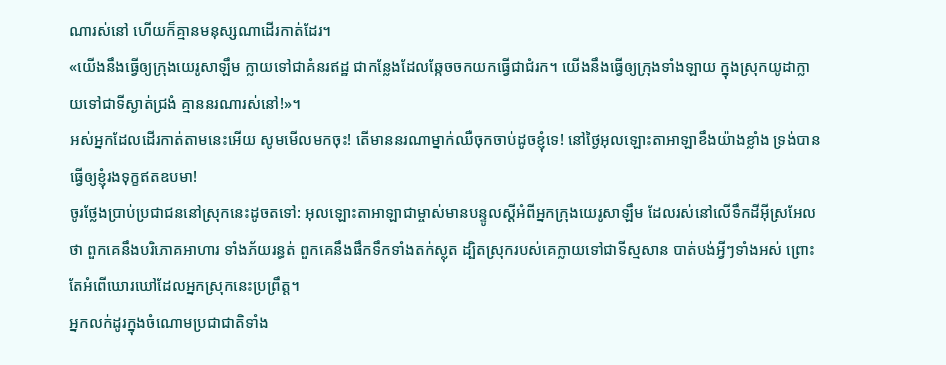ណារស់នៅ ហើយក៏គ្មានមនុស្សណាដើរកាត់ដែរ។
«យើងនឹងធ្វើឲ្យក្រុងយេរូសាឡឹម ក្លាយទៅជាគំនរឥដ្ឋ ជាកន្លែងដែលឆ្កែចចកយកធ្វើជាជំរក។ យើងនឹងធ្វើឲ្យក្រុងទាំងឡាយ ក្នុងស្រុកយូដាក្លាយទៅជាទីស្ងាត់ជ្រងំ គ្មាននរណារស់នៅ!»។
អស់អ្នកដែលដើរកាត់តាមនេះអើយ សូមមើលមកចុះ! តើមាននរណាម្នាក់ឈឺចុកចាប់ដូចខ្ញុំទេ! នៅថ្ងៃអុលឡោះតាអាឡាខឹងយ៉ាងខ្លាំង ទ្រង់បានធ្វើឲ្យខ្ញុំរងទុក្ខឥតឧបមា!
ចូរថ្លែងប្រាប់ប្រជាជននៅស្រុកនេះដូចតទៅ: អុលឡោះតាអាឡាជាម្ចាស់មានបន្ទូលស្ដីអំពីអ្នកក្រុងយេរូសាឡឹម ដែលរស់នៅលើទឹកដីអ៊ីស្រអែលថា ពួកគេនឹងបរិភោគអាហារ ទាំងភ័យរន្ធត់ ពួកគេនឹងផឹកទឹកទាំងតក់ស្លុត ដ្បិតស្រុករបស់គេក្លាយទៅជាទីស្មសាន បាត់បង់អ្វីៗទាំងអស់ ព្រោះតែអំពើឃោរឃៅដែលអ្នកស្រុកនេះប្រព្រឹត្ត។
អ្នកលក់ដូរក្នុងចំណោមប្រជាជាតិទាំង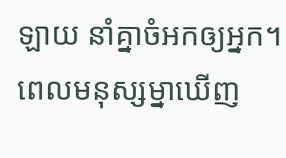ឡាយ នាំគ្នាចំអកឲ្យអ្នក។ ពេលមនុស្សម្នាឃើញ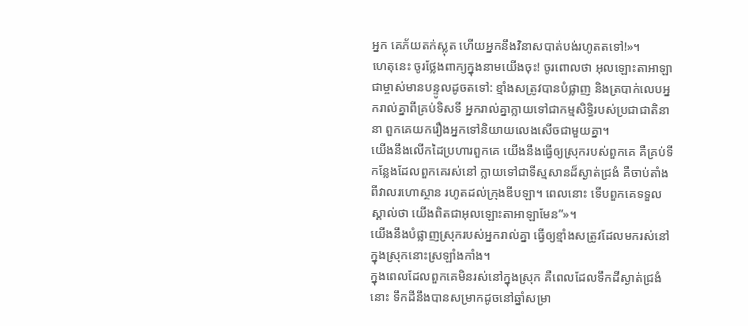អ្នក គេភ័យតក់ស្លុត ហើយអ្នកនឹងវិនាសបាត់បង់រហូតតទៅ!»។
ហេតុនេះ ចូរថ្លែងពាក្យក្នុងនាមយើងចុះ! ចូរពោលថា អុលឡោះតាអាឡាជាម្ចាស់មានបន្ទូលដូចតទៅ: ខ្មាំងសត្រូវបានបំផ្លាញ និងត្របាក់លេបអ្នករាល់គ្នាពីគ្រប់ទិសទី អ្នករាល់គ្នាក្លាយទៅជាកម្មសិទ្ធិរបស់ប្រជាជាតិនានា ពួកគេយករឿងអ្នកទៅនិយាយលេងសើចជាមួយគ្នា។
យើងនឹងលើកដៃប្រហារពួកគេ យើងនឹងធ្វើឲ្យស្រុករបស់ពួកគេ គឺគ្រប់ទីកន្លែងដែលពួកគេរស់នៅ ក្លាយទៅជាទីស្មសានដ៏ស្ងាត់ជ្រងំ គឺចាប់តាំងពីវាលរហោស្ថាន រហូតដល់ក្រុងឌីបឡា។ ពេលនោះ ទើបពួកគេទទួលស្គាល់ថា យើងពិតជាអុលឡោះតាអាឡាមែន”»។
យើងនឹងបំផ្លាញស្រុករបស់អ្នករាល់គ្នា ធ្វើឲ្យខ្មាំងសត្រូវដែលមករស់នៅក្នុងស្រុកនោះស្រឡាំងកាំង។
ក្នុងពេលដែលពួកគេមិនរស់នៅក្នុងស្រុក គឺពេលដែលទឹកដីស្ងាត់ជ្រងំនោះ ទឹកដីនឹងបានសម្រាកដូចនៅឆ្នាំសម្រា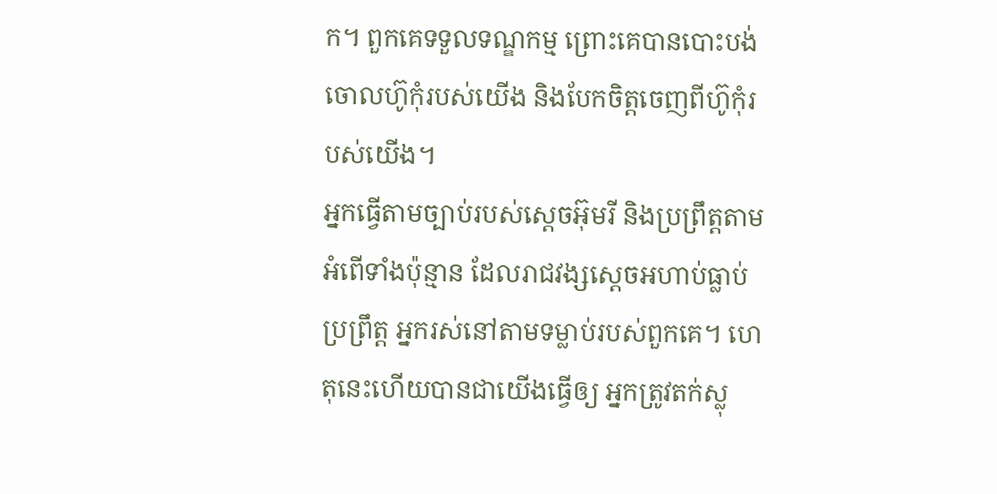ក។ ពួកគេទទួលទណ្ឌកម្ម ព្រោះគេបានបោះបង់ចោលហ៊ូកុំរបស់យើង និងបែកចិត្តចេញពីហ៊ូកុំរបស់យើង។
អ្នកធ្វើតាមច្បាប់របស់ស្ដេចអ៊ុមរី និងប្រព្រឹត្តតាមអំពើទាំងប៉ុន្មាន ដែលរាជវង្សស្ដេចអហាប់ធ្លាប់ប្រព្រឹត្ត អ្នករស់នៅតាមទម្លាប់របស់ពួកគេ។ ហេតុនេះហើយបានជាយើងធ្វើឲ្យ អ្នកត្រូវតក់ស្លុ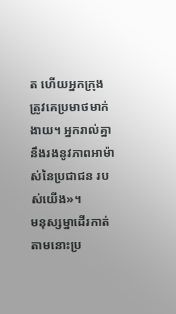ត ហើយអ្នកក្រុងត្រូវគេប្រមាថមាក់ងាយ។ អ្នករាល់គ្នានឹងរងនូវភាពអាម៉ាស់នៃប្រជាជន របស់យើង»។
មនុស្សម្នាដើរកាត់តាមនោះប្រ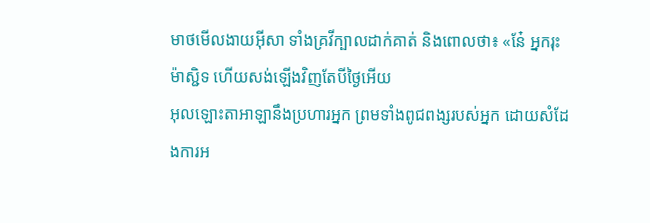មាថមើលងាយអ៊ីសា ទាំងគ្រវីក្បាលដាក់គាត់ និងពោលថា៖ «នែ៎ អ្នករុះម៉ាស្ជិទ ហើយសង់ឡើងវិញតែបីថ្ងៃអើយ
អុលឡោះតាអាឡានឹងប្រហារអ្នក ព្រមទាំងពូជពង្សរបស់អ្នក ដោយសំដែងការអ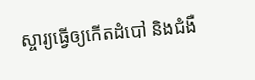ស្ចារ្យធ្វើឲ្យកើតដំបៅ និងជំងឺ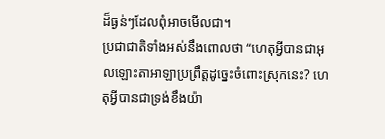ដ៏ធ្ងន់ៗដែលពុំអាចមើលជា។
ប្រជាជាតិទាំងអស់នឹងពោលថា “ហេតុអ្វីបានជាអុលឡោះតាអាឡាប្រព្រឹត្តដូច្នេះចំពោះស្រុកនេះ? ហេតុអ្វីបានជាទ្រង់ខឹងយ៉ា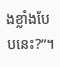ងខ្លាំងបែបនេះ?”។